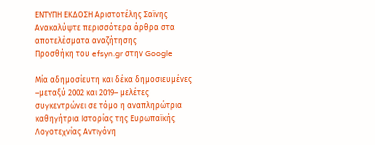ΕΝΤΥΠΗ ΕΚΔΟΣΗ Αριστοτέλης Σαϊνης
Ανακαλύψτε περισσότερα άρθρα στα αποτελέσματα αναζήτησης
Προσθήκη του efsyn.gr στην Google

Μία αδημοσίευτη και δέκα δημοσιευμένες –μεταξύ 2002 και 2019– μελέτες συγκεντρώνει σε τόμο η αναπληρώτρια καθηγήτρια Ιστορίας της Ευρωπαϊκής Λογοτεχνίας Αντιγόνη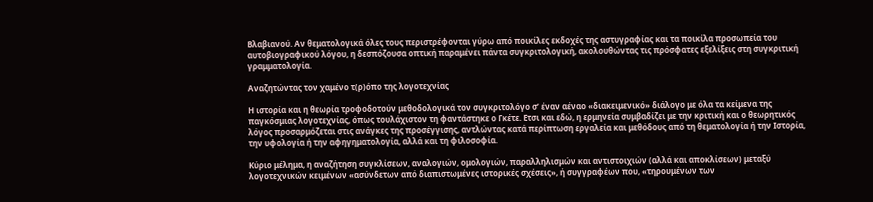Βλαβιανού. Αν θεματολογικά όλες τους περιστρέφονται γύρω από ποικίλες εκδοχές της αστυγραφίας και τα ποικίλα προσωπεία του αυτοβιογραφικού λόγου, η δεσπόζουσα οπτική παραμένει πάντα συγκριτολογική, ακολουθώντας τις πρόσφατες εξελίξεις στη συγκριτική γραμματολογία.

Αναζητώντας τον χαμένο τ(ρ)όπο της λογοτεχνίας

Η ιστορία και η θεωρία τροφοδοτούν μεθοδολογικά τον συγκριτολόγο σ’ έναν αέναο «διακειμενικό» διάλογο με όλα τα κείμενα της παγκόσμιας λογοτεχνίας, όπως τουλάχιστον τη φαντάστηκε ο Γκέτε. Ετσι και εδώ, η ερμηνεία συμβαδίζει με την κριτική και ο θεωρητικός λόγος προσαρμόζεται στις ανάγκες της προσέγγισης, αντλώντας κατά περίπτωση εργαλεία και μεθόδους από τη θεματολογία ή την Ιστορία, την υφολογία ή την αφηγηματολογία, αλλά και τη φιλοσοφία.

Κύριο μέλημα, η αναζήτηση συγκλίσεων, αναλογιών, ομολογιών, παραλληλισμών και αντιστοιχιών (αλλά και αποκλίσεων) μεταξύ λογοτεχνικών κειμένων «ασύνδετων από διαπιστωμένες ιστορικές σχέσεις», ή συγγραφέων που, «τηρουμένων των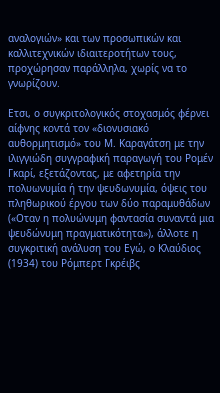αναλογιών» και των προσωπικών και καλλιτεχνικών ιδιαιτεροτήτων τους, προχώρησαν παράλληλα, χωρίς να το γνωρίζουν.

Ετσι, ο συγκριτολογικός στοχασμός φέρνει αίφνης κοντά τον «διονυσιακό αυθορμητισμό» του Μ. Καραγάτση με την ιλιγγιώδη συγγραφική παραγωγή του Ρομέν Γκαρί, εξετάζοντας, με αφετηρία την πολυωνυμία ή την ψευδωνυμία, όψεις του πληθωρικού έργου των δύο παραμυθάδων («Οταν η πολυώνυμη φαντασία συναντά μια ψευδώνυμη πραγματικότητα»), άλλοτε η συγκριτική ανάλυση του Εγώ, ο Κλαύδιος (1934) του Ρόμπερτ Γκρέιβς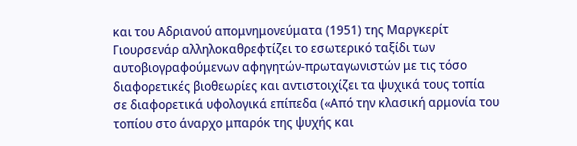και του Αδριανού απομνημονεύματα (1951) της Μαργκερίτ Γιουρσενάρ αλληλοκαθρεφτίζει το εσωτερικό ταξίδι των αυτοβιογραφούμενων αφηγητών-πρωταγωνιστών με τις τόσο διαφορετικές βιοθεωρίες και αντιστοιχίζει τα ψυχικά τους τοπία σε διαφορετικά υφολογικά επίπεδα («Από την κλασική αρμονία του τοπίου στο άναρχο μπαρόκ της ψυχής και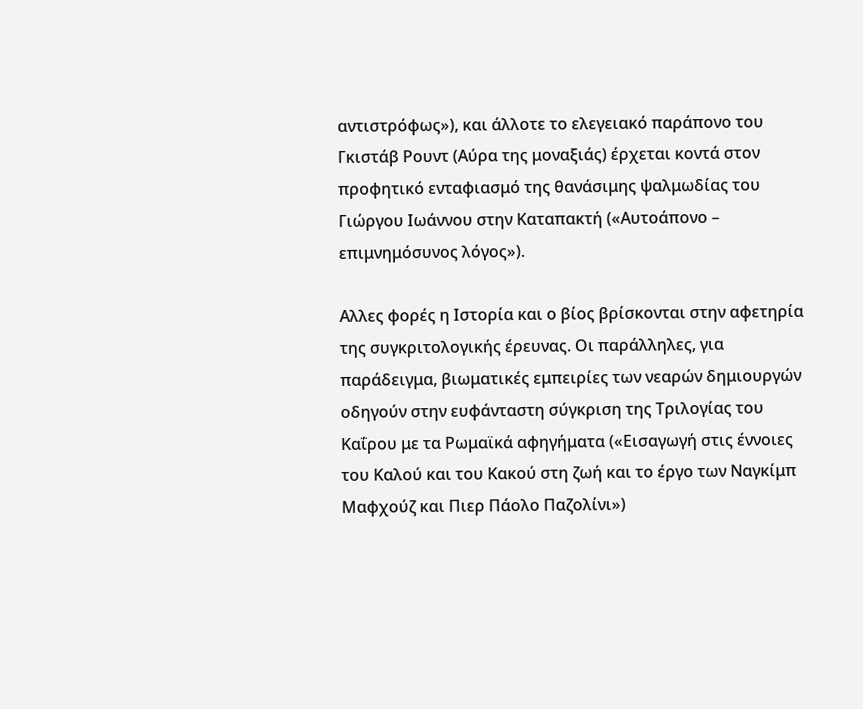αντιστρόφως»), και άλλοτε το ελεγειακό παράπονο του Γκιστάβ Ρουντ (Αύρα της μοναξιάς) έρχεται κοντά στον προφητικό ενταφιασμό της θανάσιμης ψαλμωδίας του Γιώργου Ιωάννου στην Καταπακτή («Αυτοάπονο – επιμνημόσυνος λόγος»).

Αλλες φορές η Ιστορία και ο βίος βρίσκονται στην αφετηρία της συγκριτολογικής έρευνας. Οι παράλληλες, για παράδειγμα, βιωματικές εμπειρίες των νεαρών δημιουργών οδηγούν στην ευφάνταστη σύγκριση της Τριλογίας του Καΐρου με τα Ρωμαϊκά αφηγήματα («Εισαγωγή στις έννοιες του Καλού και του Κακού στη ζωή και το έργο των Ναγκίμπ Μαφχούζ και Πιερ Πάολο Παζολίνι»)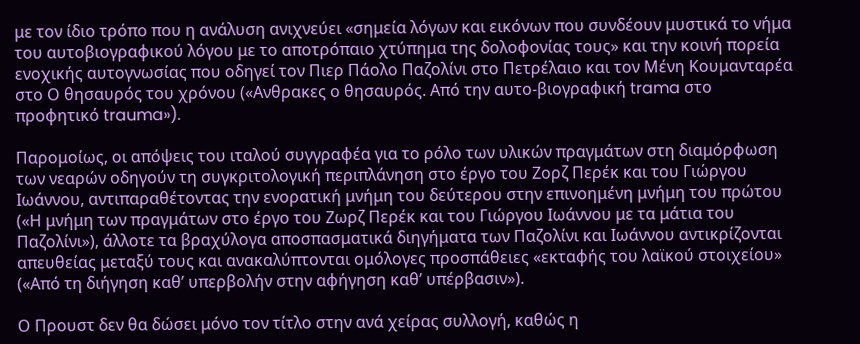με τον ίδιο τρόπο που η ανάλυση ανιχνεύει «σημεία λόγων και εικόνων που συνδέουν μυστικά το νήμα του αυτοβιογραφικού λόγου με το αποτρόπαιο χτύπημα της δολοφονίας τους» και την κοινή πορεία ενοχικής αυτογνωσίας που οδηγεί τον Πιερ Πάολο Παζολίνι στο Πετρέλαιο και τον Μένη Κουμανταρέα στο Ο θησαυρός του χρόνου («Ανθρακες ο θησαυρός. Από την αυτο-βιογραφική trama στο προφητικό trauma»).

Παρομοίως, οι απόψεις του ιταλού συγγραφέα για το ρόλο των υλικών πραγμάτων στη διαμόρφωση των νεαρών οδηγούν τη συγκριτολογική περιπλάνηση στο έργο του Ζορζ Περέκ και του Γιώργου Ιωάννου, αντιπαραθέτοντας την ενορατική μνήμη του δεύτερου στην επινοημένη μνήμη του πρώτου («Η μνήμη των πραγμάτων στο έργο του Ζωρζ Περέκ και του Γιώργου Ιωάννου με τα μάτια του Παζολίνι»), άλλοτε τα βραχύλογα αποσπασματικά διηγήματα των Παζολίνι και Ιωάννου αντικρίζονται απευθείας μεταξύ τους και ανακαλύπτονται ομόλογες προσπάθειες «εκταφής του λαϊκού στοιχείου» («Από τη διήγηση καθ’ υπερβολήν στην αφήγηση καθ’ υπέρβασιν»).

Ο Προυστ δεν θα δώσει μόνο τον τίτλο στην ανά χείρας συλλογή, καθώς η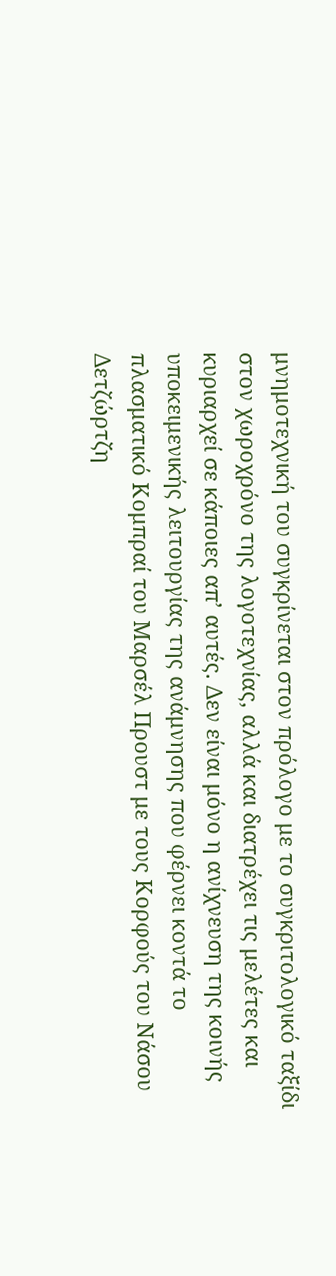μνημοτεχνική του συγκρίνεται στον πρόλογο με το συγκριτολογικό ταξίδι στον χωροχρόνο της λογοτεχνίας, αλλά και διατρέχει τις μελέτες και κυριαρχεί σε κάποιες απ’ αυτές. Δεν είναι μόνο η ανίχνευση της κοινής υποκειμενικής λειτουργίας της ανάμνησης που φέρνει κοντά το πλασματικό Κομπραί του Μαρσέλ Προυστ με τους Κορφούς του Νάσου Δετζώρτζη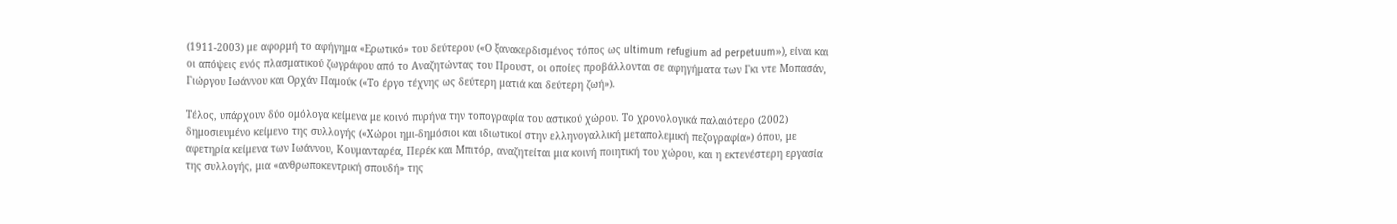(1911-2003) με αφορμή το αφήγημα «Ερωτικό» του δεύτερου («Ο ξανακερδισμένος τόπος ως ultimum refugium ad perpetuum»), είναι και οι απόψεις ενός πλασματικού ζωγράφου από το Αναζητώντας του Προυστ, οι οποίες προβάλλονται σε αφηγήματα των Γκι ντε Μοπασάν, Γιώργου Ιωάννου και Ορχάν Παμούκ («Το έργο τέχνης ως δεύτερη ματιά και δεύτερη ζωή»).

Τέλος, υπάρχουν δύο ομόλογα κείμενα με κοινό πυρήνα την τοπογραφία του αστικού χώρου. Το χρονολογικά παλαιότερο (2002) δημοσιευμένο κείμενο της συλλογής («Χώροι ημι-δημόσιοι και ιδιωτικοί στην ελληνογαλλική μεταπολεμική πεζογραφία») όπου, με αφετηρία κείμενα των Ιωάννου, Κουμανταρέα, Περέκ και Μπιτόρ, αναζητείται μια κοινή ποιητική του χώρου, και η εκτενέστερη εργασία της συλλογής, μια «ανθρωποκεντρική σπουδή» της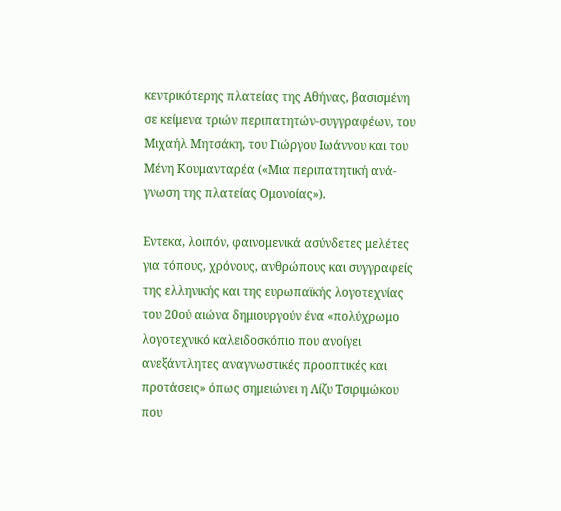κεντρικότερης πλατείας της Αθήνας, βασισμένη σε κείμενα τριών περιπατητών-συγγραφέων, του Μιχαήλ Μητσάκη, του Γιώργου Ιωάννου και του Μένη Κουμανταρέα («Μια περιπατητική ανά-γνωση της πλατείας Ομονοίας»).

Εντεκα, λοιπόν, φαινομενικά ασύνδετες μελέτες για τόπους, χρόνους, ανθρώπους και συγγραφείς της ελληνικής και της ευρωπαϊκής λογοτεχνίας του 20ού αιώνα δημιουργούν ένα «πολύχρωμο λογοτεχνικό καλειδοσκόπιο που ανοίγει ανεξάντλητες αναγνωστικές προοπτικές και προτάσεις» όπως σημειώνει η Λίζυ Τσιριμώκου που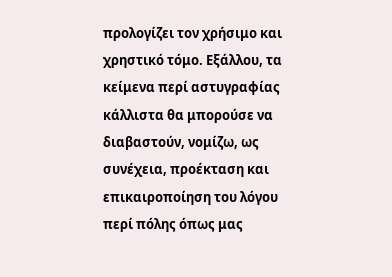προλογίζει τον χρήσιμο και χρηστικό τόμο. Εξάλλου, τα κείμενα περί αστυγραφίας κάλλιστα θα μπορούσε να διαβαστούν, νομίζω, ως συνέχεια, προέκταση και επικαιροποίηση του λόγου περί πόλης όπως μας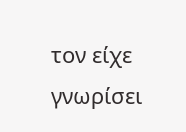τον είχε γνωρίσει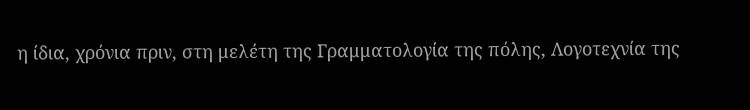η ίδια, χρόνια πριν, στη μελέτη της Γραμματολογία της πόλης, Λογοτεχνία της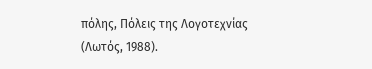πόλης, Πόλεις της Λογοτεχνίας (Λωτός, 1988).